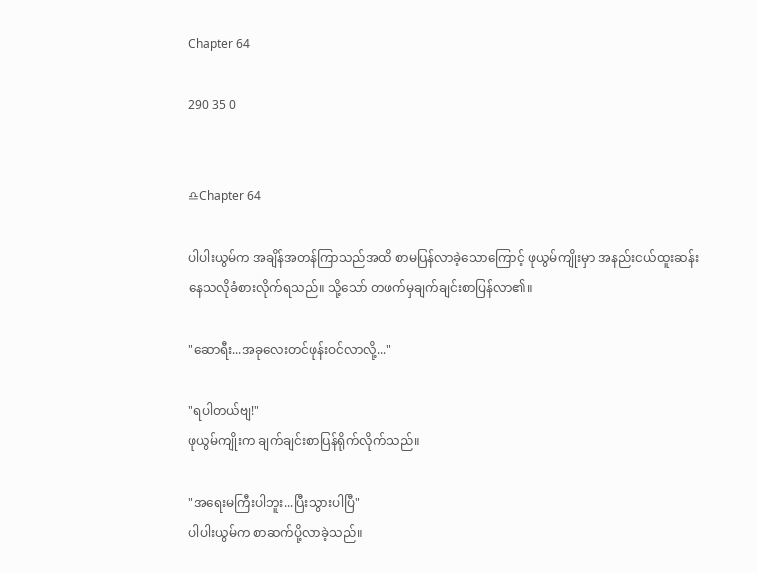Chapter 64

290 35 0


♎Chapter 64

ပါပါးယွမ်က အချိန်အတန်ကြာသည်အထိ စာမပြန်လာခဲ့သောကြောင့် ဖုယွမ်ကျိုးမှာ အနည်းငယ်ထူးဆန်းနေသလိုခံစားလိုက်ရသည်။ သို့သော် တဖက်မှချက်ချင်းစာပြန်လာ၏။

"ဆောရီး...အခုလေးတင်ဖုန်းဝင်လာလို့..."

"ရပါတယ်ဗျ!"
ဖုယွမ်ကျိုးက ချက်ချင်းစာပြန်ရိုက်လိုက်သည်။

"အရေးမကြီးပါဘူး...ပြီးသွားပါပြီ"
ပါပါးယွမ်က စာဆက်ပို့လာခဲ့သည်။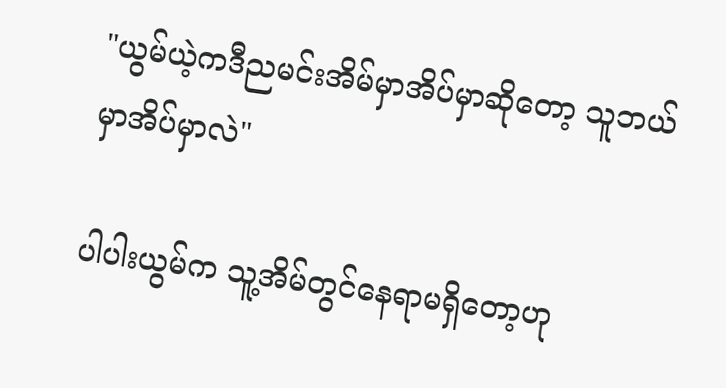"ယွမ်ယဲ့ကဒီညမင်းအိမ်မှာအိပ်မှာဆိုတော့ သူဘယ်မှာအိပ်မှာလဲ"

ပါပါးယွမ်က သူ့အိမ်တွင်နေရာမရှိတော့ဟု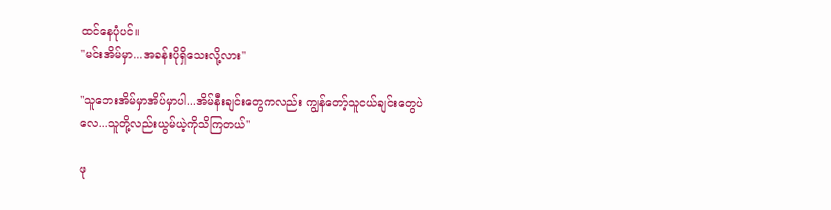ထင်နေပုံပင်။
"မင်းအိမ်မှာ...အခန်းပိုရှိသေးလို့လား"

"သူဘေးအိမ်မှာအိပ်မှာပါ...အိမ်နီးချင်းတွေကလည်း ကျွန်တော့်သူငယ်ချင်းတွေပဲလေ...သူတို့လည်းယွမ်ယဲ့ကိုသိကြတယ်"

ဖု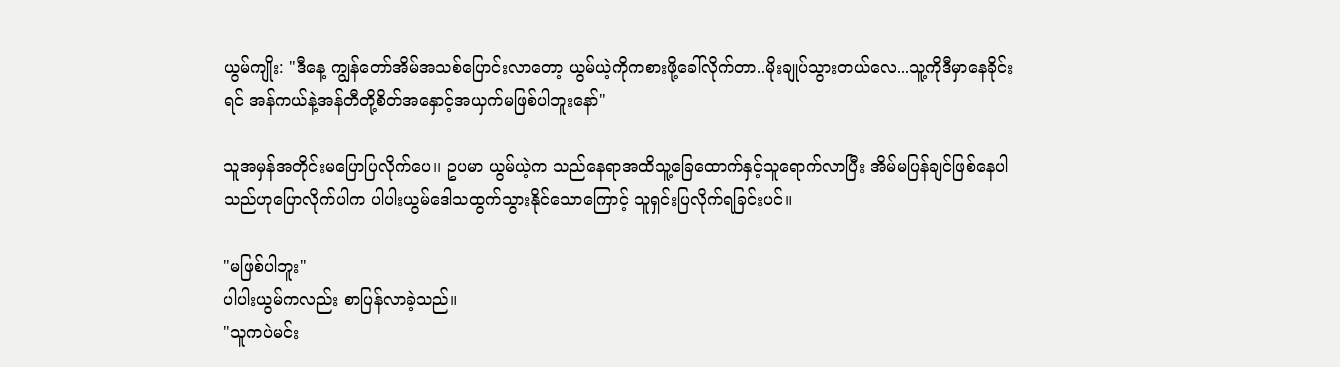ယွမ်ကျိုး: "ဒီနေ့ ကျွန်တော်အိမ်အသစ်ပြောင်းလာတော့ ယွမ်ယဲ့ကိုကစားဖို့ခေါ်လိုက်တာ..မိုးချုပ်သွားတယ်လေ...သူ့ကိုဒီမှာနေခိုင်းရင် အန်ကယ်နဲ့အန်တီတို့စိတ်အနှောင့်အယှက်မဖြစ်ပါဘူးနော်"

သူအမှန်အတိုင်းမပြောပြလိုက်ပေ၊၊ ဥပမာ ယွမ်ယဲ့က သည်နေရာအထိသူ့ခြေထောက်နှင့်သူရောက်လာပြီး အိမ်မပြန်ချင်ဖြစ်နေပါသည်ဟုပြောလိုက်ပါက ပါပါးယွမ်ဒေါသထွက်သွားနိုင်သောကြောင့် သူရှင်းပြလိုက်ရခြင်းပင်။

"မဖြစ်ပါဘူး"
ပါပါးယွမ်ကလည်း စာပြန်လာခဲ့သည်။
"သူကပဲမင်း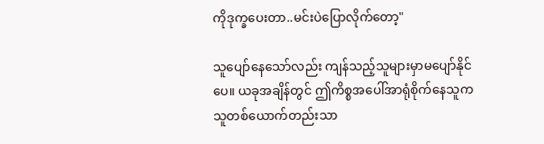ကိုဒုက္ခပေးတာ..မင်းပဲပြောလိုက်တော့"

သူပျော်နေသော်လည်း ကျန်သည့်သူများမှာမပျော်နိုင်ပေ။ ယခုအချိန်တွင် ဤကိစ္စအပေါ်အာရုံစိုက်နေသူကသူတစ်ယောက်တည်းသာ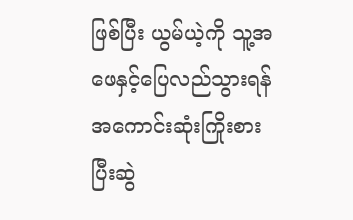ဖြစ်ပြီး ယွမ်ယဲ့ကို သူ့အဖေနှင့်ပြေလည်သွားရန် အကောင်းဆုံးကြိုးစားပြီးဆွဲ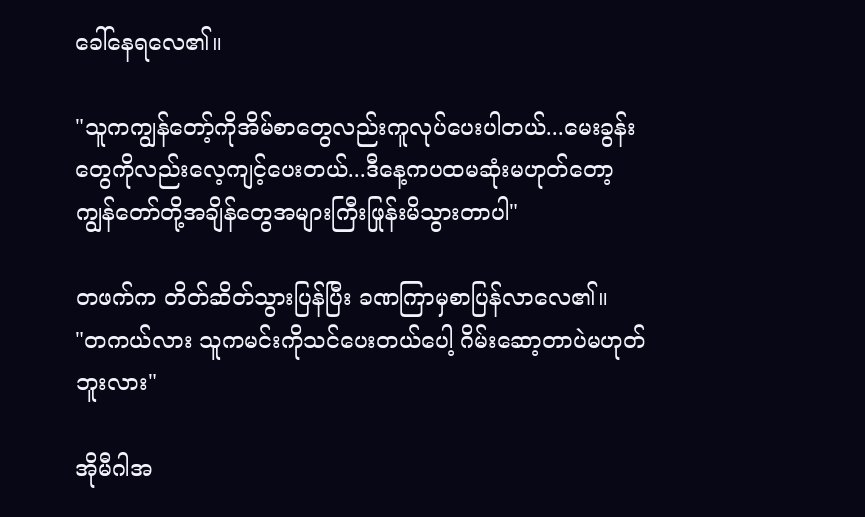ခေါ်နေရလေ၏။

"သူကကျွန်တော့်ကိုအိမ်စာတွေလည်းကူလုပ်ပေးပါတယ်...မေးခွန်းတွေကိုလည်းလေ့ကျင့်ပေးတယ်...ဒီနေ့ကပထမဆုံးမဟုတ်တော့ ကျွန်တော်တို့အချိန်တွေအများကြီးဖြုန်းမိသွားတာပါ"

တဖက်က တိတ်ဆိတ်သွားပြန်ပြီး ခဏကြာမှစာပြန်လာလေ၏။
"တကယ်လား သူကမင်းကိုသင်ပေးတယ်ပေါ့ ဂိမ်းဆော့တာပဲမဟုတ်ဘူးလား"

အိုမီဂါအ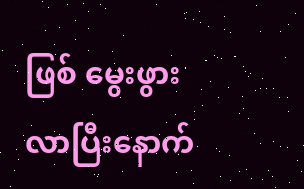ဖြစ် မွေးဖွားလာပြီးနောက်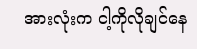အားလုံးက ငါ့ကိုလိုချင်နေ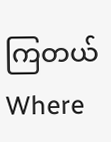ကြတယ်Where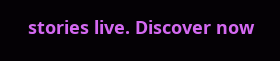stories live. Discover now